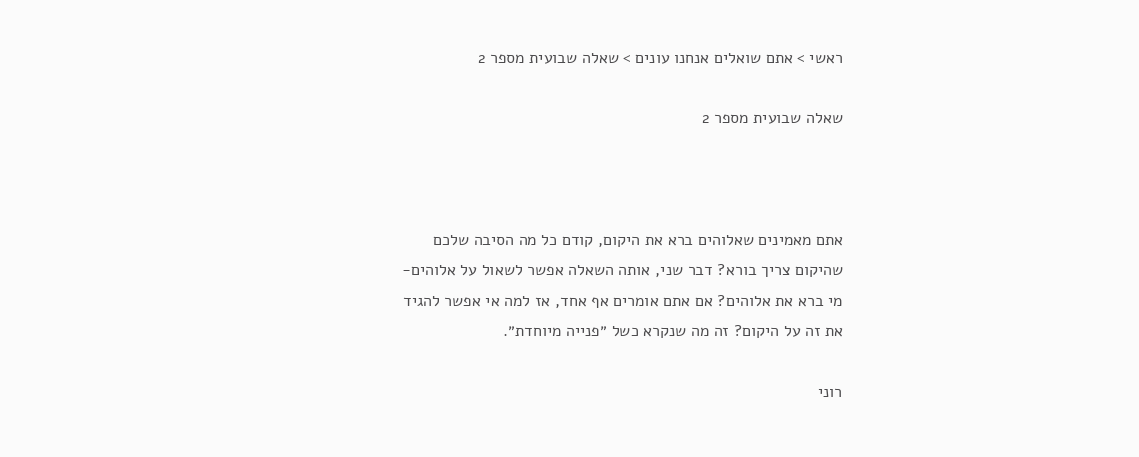ראשי > אתם שואלים אנחנו עונים > שאלה שבועית מספר 2

שאלה שבועית מספר 2



אתם מאמינים שאלוהים ברא את היקום, קודם כל מה הסיבה שלכם שהיקום צריך בורא? דבר שני, אותה השאלה אפשר לשאול על אלוהים- מי ברא את אלוהים? אם אתם אומרים אף אחד, אז למה אי אפשר להגיד את זה על היקום? זה מה שנקרא כשל ״פנייה מיוחדת״.

רוני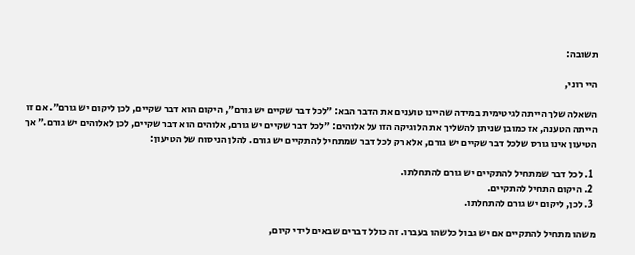תשובה:

היי רוני,

השאלה שלך הייתה לגיטימית במידה שהיינו טוענים את הדבר הבא: ״לכל דבר שקיים יש גורם״, היקום הוא דבר שקיים, לכן ליקום יש גורם״. אם זו הייתה הטענה, אז כמובן שניתן להשליך את הלוגיקה הזו על אלוהים: ״לכל דבר שקיים יש גורם, אלוהים הוא דבר שקיים, לכן לאלוהים יש גורם.״ אך הטיעון אינו גורס שלכל דבר שקיים יש גורם, אלא רק לכל דבר שמתחיל להתקיים יש גורם. להלן הניסוח של הטיעון:

  1. לכל דבר שמתחיל להתקיים יש גורם להתחלתו.
  2. היקום התחיל להתקיים.
  3. לכן, ליקום יש גורם להתחלתו.

משהו מתחיל להתקיים אם יש גבול כלשהו בעברו. זה כולל דברים שבאים לידי קיום,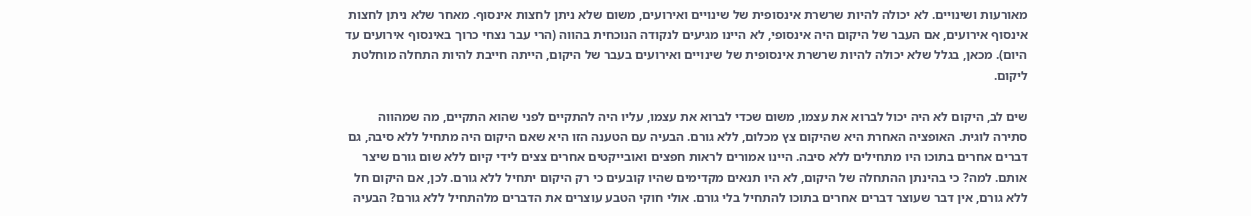מאורעות ושינויים. לא יכולה להיות שרשרת אינסופית של שינויים ואירועים, משום שלא ניתן לחצות אינסוף. מאחר שלא ניתן לחצות אינסוף אירועים, אם העבר של היקום היה אינסופי, לא היינו מגיעים לנקודה הנוכחית בהווה (הרי עבר נצחי כרוך באינסוף אירועים עד היום). מכאן, בגלל שלא יכולה להיות שרשרת אינסופית של שינויים ואירועים בעבר של היקום, הייתה חייבת להיות התחלה מוחלטת ליקום.

שים לב, היקום לא היה יכול לברוא את עצמו, משום שכדי לברוא את עצמו, עליו היה להתקיים לפני שהוא התקיים, מה שמהווה סתירה לוגית. האופציה האחרת היא שהיקום צץ מכלום, ללא גורם. הבעיה עם הטענה הזו היא שאם היקום היה מתחיל ללא סיבה, גם דברים אחרים בתוכו היו מתחילים ללא סיבה. היינו אמורים לראות חפצים ואובייקטים אחרים צצים לידי קיום ללא שום גורם שיצר אותם. למה? כי בהינתן ההתחלה של היקום, לא היו תנאים מקדימים שהיו קובעים כי רק היקום יתחיל ללא גורם. לכן, אם היקום חל ללא גורם, אין דבר שעוצר דברים אחרים בתוכו להתחיל בלי גורם. אולי חוקי הטבע עוצרים את הדברים מלהתחיל ללא גורם? הבעיה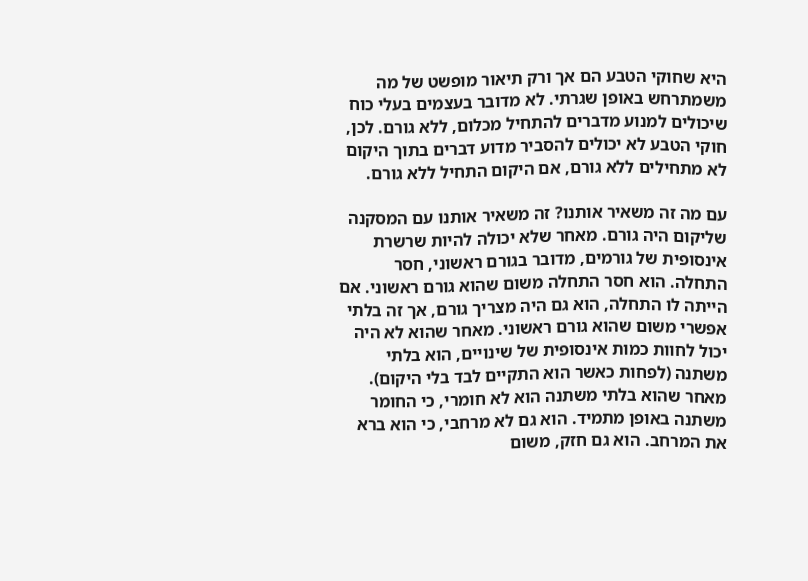היא שחוקי הטבע הם אך ורק תיאור מופשט של מה משמתרחש באופן שגרתי. לא מדובר בעצמים בעלי כוח שיכולים למנוע מדברים להתחיל מכלום, ללא גורם. לכן, חוקי הטבע לא יכולים להסביר מדוע דברים בתוך היקום לא מתחילים ללא גורם, אם היקום התחיל ללא גורם.

עם מה זה משאיר אותנו? זה משאיר אותנו עם המסקנה שליקום היה גורם. מאחר שלא יכולה להיות שרשרת אינסופית של גורמים, מדובר בגורם ראשוני, חסר התחלה. הוא חסר התחלה משום שהוא גורם ראשוני. אם הייתה לו התחלה, הוא גם היה מצריך גורם, אך זה בלתי אפשרי משום שהוא גורם ראשוני. מאחר שהוא לא היה יכול לחוות כמות אינסופית של שינויים, הוא בלתי משתנה (לפחות כאשר הוא התקיים לבד בלי היקום). מאחר שהוא בלתי משתנה הוא לא חומרי, כי החומר משתנה באופן מתמיד. הוא גם לא מרחבי, כי הוא ברא את המרחב. הוא גם חזק, משום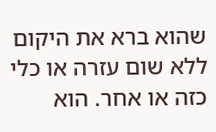שהוא ברא את היקום ללא שום עזרה או כלי כזה או אחר. הוא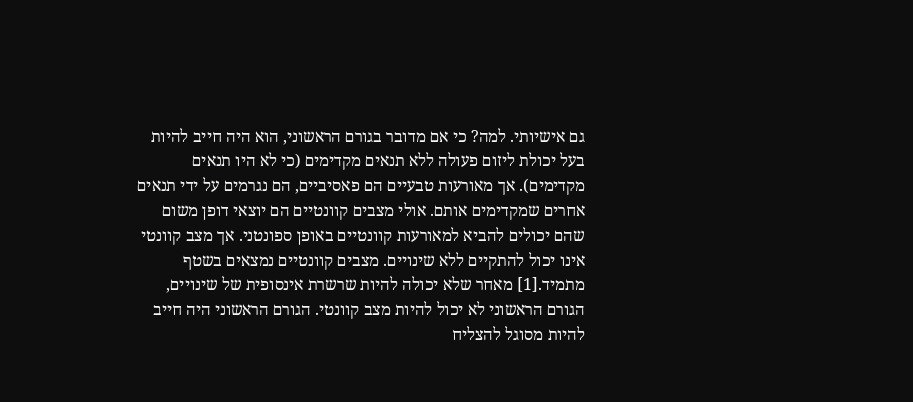גם אישיותי. למה? כי אם מדובר בגורם הראשוני, הוא היה חייב להיות בעל יכולת ליזום פעולה ללא תנאים מקדימים (כי לא היו תנאים מקדימים). אך מאורעות טבעיים הם פאסיביים, הם נגרמים על ידי תנאים אחרים שמקדימים אותם. אולי מצבים קוונטיים הם יוצאי דופן משום שהם יכולים להביא למאורעות קוונטיים באופן ספונטני. אך מצב קוונטי אינו יכול להתקיים ללא שינויים. מצבים קוונטיים נמצאים בשטף מתמיד.[1] מאחר שלא יכולה להיות שרשרת אינסופית של שינויים, הגורם הראשוני לא יכול להיות מצב קוונטי. הגורם הראשוני היה חייב להיות מסוגל להצליח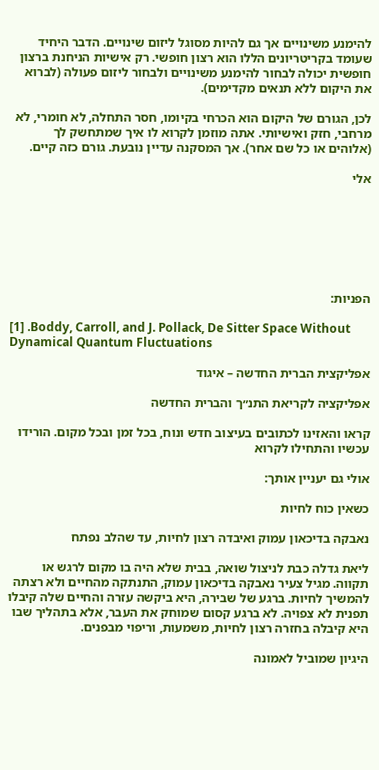להימנע משינויים אך גם להיות מסוגל ליזום שינויים. הדבר היחיד שעומד בקריטריונים הללו הוא רצון חופשי. רק אישיות הניחנת ברצון חופשית יכולה לבחור להימנע משינויים ולבחור ליזום פעולה (לברוא את היקום ללא תנאים מקדימים).

לכן, הגורם של היקום הוא הכרחי בקיומו, חסר התחלה, לא חומרי, לא מרחבי, חזק ואישיותי. אתה מוזמן לקרוא לו איך שמתחשק לך (אלוהים או כל שם אחר). אך המסקנה עדיין נובעת. גורם כזה קיים.

אלי







הפניות:

[1] .Boddy, Carroll, and J. Pollack, De Sitter Space Without Dynamical Quantum Fluctuations

אפליקצית הברית החדשה – איגוד

אפליקציה לקריאת התנ״ך והברית החדשה

קראו והאזינו לכתובים בעיצוב חדש ונוח, בכל זמן ובכל מקום. הורידו עכשיו והתחילו לקרוא

אולי גם יעניין אותך:

כשאין כוח לחיות

נאבקה בדיכאון עמוק ואיבדה רצון לחיות, עד שהלב נפתח

ליאת גדלה כבת לניצול שואה, בבית שלא היה בו מקום לרגש או תקווה. מגיל צעיר נאבקה בדיכאון עמוק, התנתקה מהחיים ולא רצתה להמשיך לחיות. ברגע של שבירה, היא ביקשה עזרה והחיים שלה קיבלו תפנית לא צפויה. לא ברגע קסום שמוחק את העבר, אלא בתהליך שבו היא קיבלה בחזרה רצון לחיות, משמעות, וריפוי מבפנים.

היגיון שמוביל לאמונה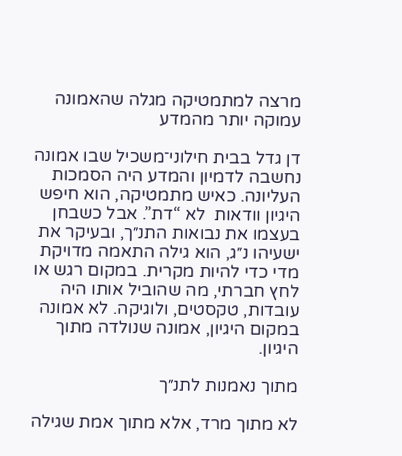מרצה למתמטיקה מגלה שהאמונה עמוקה יותר מהמדע

דן גדל בבית חילוני־משכיל שבו אמונה נחשבה לדמיון והמדע היה הסמכות העליונה. כאיש מתמטיקה, הוא חיפש היגיון וודאות  לא “דת”. אבל כשבחן בעצמו את נבואות התנ״ך, ובעיקר את ישעיהו נ״ג, הוא גילה התאמה מדויקת מדי כדי להיות מקרית. במקום רגש או לחץ חברתי, מה שהוביל אותו היה עובדות, טקסטים, ולוגיקה. לא אמונה במקום היגיון, אמונה שנולדה מתוך היגיון.

מתוך נאמנות לתנ״ך

לא מתוך מרד, אלא מתוך אמת שגילה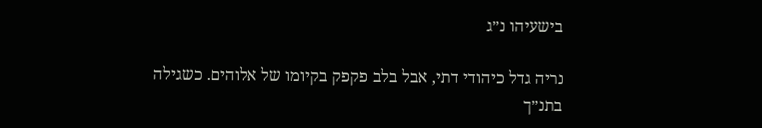בישעיהו נ״ג

נריה גדל כיהודי דתי, אבל בלב פקפק בקיומו של אלוהים. כשגילה בתנ״ך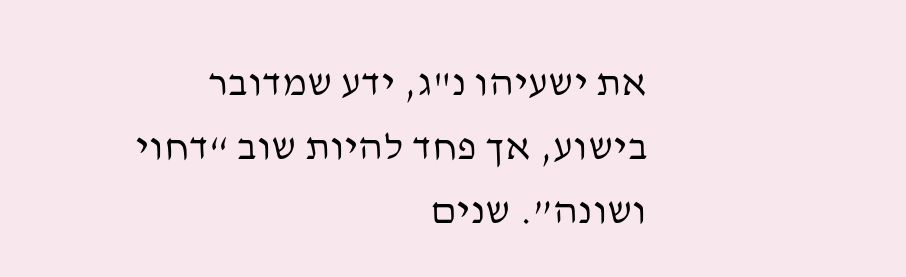את ישעיהו נ"ג, ידע שמדובר בישוע, אך פחד להיות שוב “דחוי ושונה”. שנים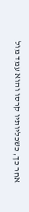אחר כך, כשכליותיו קרסו והוא עמד מול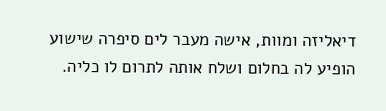דיאליזה ומוות, אישה מעבר לים סיפרה שישוע הופיע לה בחלום ושלח אותה לתרום לו כליה.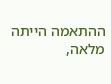ההתאמה הייתה מלאה,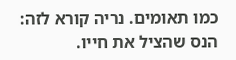כמו תאומים. נריה קורא לזה: הנס שהציל את חייו.